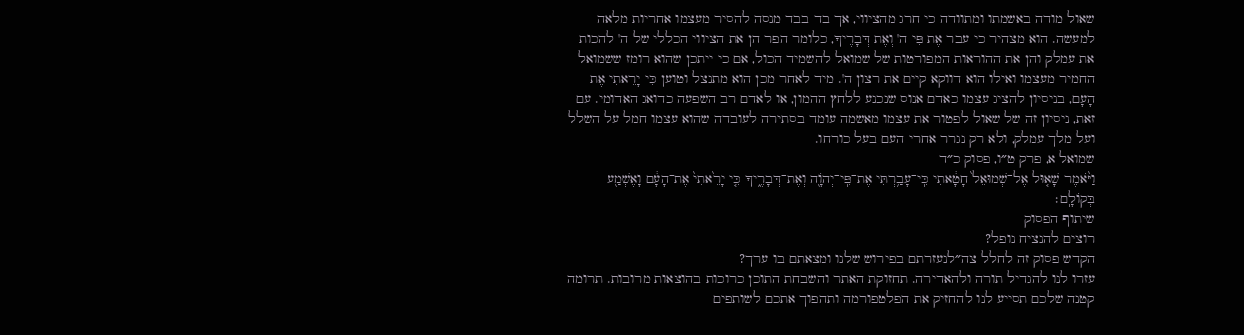שאול מודה באשמתו ומתוודה כי חרג מהציווי, אך בד בבד מנסה להסיר מעצמו אחריות מלאה למעשה. הוא מצהיר כי עבר אֶת פִּי ה' וְאֶת דְּבָרֶיךָ, כלומר הפר הן את הציווי הכללי של ה' להכות את עמלק והן את ההוראות המפורטות של שמואל להשמיד הכול, אם כי ייתכן שהוא רומז ששמואל החמיר מעצמו ואילו הוא דווקא קיים את רצון ה'. מיד לאחר מכן הוא מתנצל וטוען כִּי יָרֵאתִי אֶת הָעָם, בניסיון להציג עצמו כאדם אנוס שנכנע ללחץ ההמון, או לאדם רב השפעה כדואג האדומי. עם זאת, ניסיון זה של שאול לפטור את עצמו מאשמה עומד בסתירה לעובדה שהוא עצמו חמל על השלל ועל מלך עמלק, ולא רק נגרר אחרי העם בעל כורחו.
שמואל א, פרק ט״ו, פסוק כ״ד
וַיֹּ֨אמֶר שָׁא֤וּל אֶל־שְׁמוּאֵל֙ חָטָ֔אתִי כִּֽי־עָבַ֥רְתִּי אֶת־פִּֽי־יְהֹוָ֖ה וְאֶת־דְּבָרֶ֑יךָ כִּ֤י יָרֵ֙אתִי֙ אֶת־הָעָ֔ם וָאֶשְׁמַ֖ע בְּקוֹלָֽם׃
שיתוף הפסוק
רוצים להנציח נופל?
הקדש פסוק זה לחלל צה״לנעזרתם בפירוש שלנו ומצאתם בו ערך?
עזרו לנו להגדיל תורה ולהאדירה. תחזוקת האתר והשבחת התוכן כרוכות בהוצאות מרובות. תרומה קטנה שלכם תסייע לנו להחזיק את הפלטפורמה ותהפוך אתכם לשותפים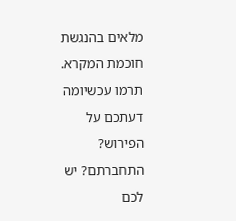מלאים בהנגשת חוכמת המקרא.
תרמו עכשיומה דעתכם על הפירוש?
התחברתם? יש לכם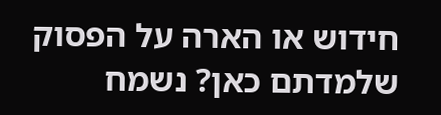חידוש או הארה על הפסוק שלמדתם כאן? נשמח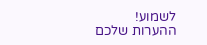לשמוע!
ההערות שלכם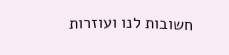חשובות לנו ועוזרות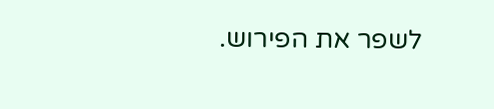לשפר את הפירוש.